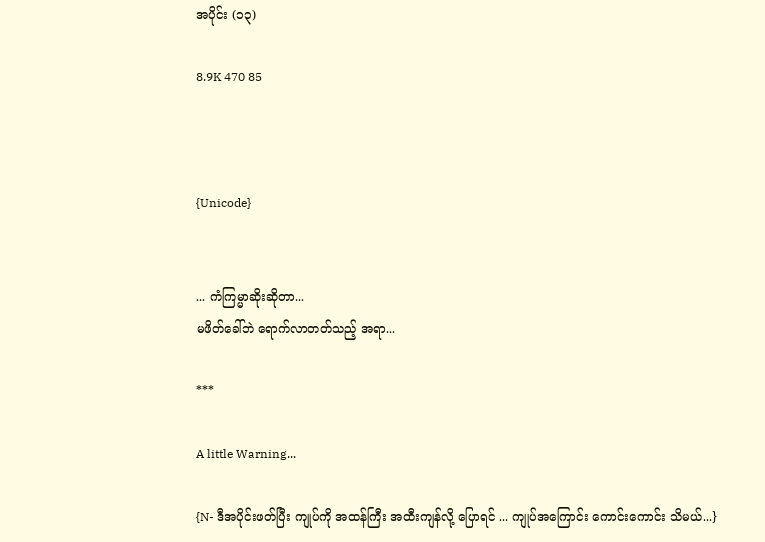အပိုင်း (၁၃)

8.9K 470 85



{Unicode}


... ကံကြမ္မာဆိုးဆိုတာ...
မဖိတ်ခေါ်ဘဲ ရောက်လာတတ်သည့် အရာ...

***

A little Warning...

{N- ဒီအပိုင်းဖတ်ပြီး ကျုပ်ကို အထန်ကြီး အထီးကျန်လို့ ပြောရင် ... ကျုပ်အကြောင်း ကောင်းကောင်း သိမယ်...}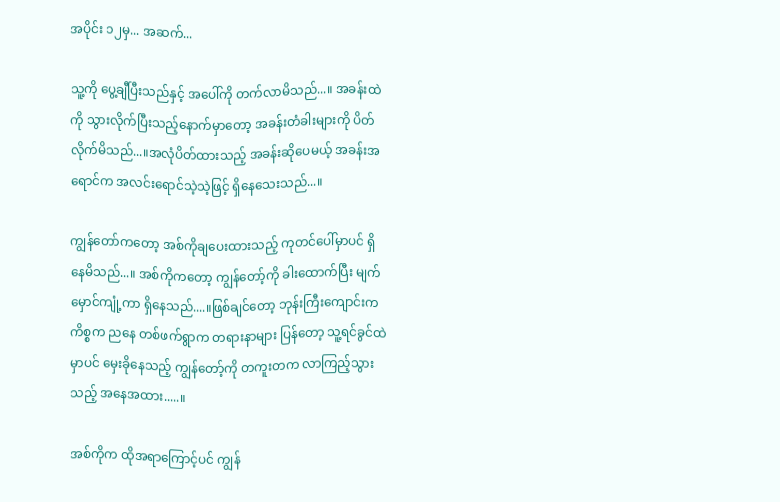အပိုင်း ၁၂မှ... အဆက်...

သူ့ကို ပွေ့ချီပြီးသည်နှင့် အပေါ်ကို တက်လာမိသည်...။ အခန်းထဲကို သွားလိုက်ပြီးသည့်နောက်မှာတော့ အခန်းတံခါးများကို ပိတ်လိုက်မိသည်...။အလုံပိတ်ထားသည့် အခန်းဆိုပေမယ့် အခန်းအရောင်က အလင်းရောင်သဲ့သဲ့ဖြင့် ရှိနေသေးသည်...။

ကျွန်တော်ကတော့ အစ်ကိုချပေးထားသည့် ကုတင်ပေါ်မှာပင် ရှိနေမိသည်...။ အစ်ကိုကတော့ ကျွန်တော့်ကို ခါးထောက်ပြီး မျက်မှောင်ကျုံ့ကာ ရှိနေသည်....။ဖြစ်ချင်တော့ ဘုန်းကြီးကျောင်းက ကိစ္စက ညနေ တစ်ဖက်ရွာက တရားနာများ ပြန်တော့ သူ့ရင်ခွင်ထဲမှာပင် မှေးခိုနေသည့် ကျွန်တော့်ကို တကူးတက လာကြည့်သွားသည့် အနေအထား.....။

အစ်ကိုက ထိုအရာကြောင့်ပင် ကျွန်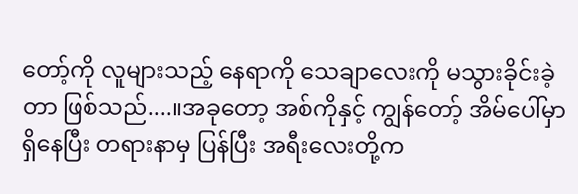တော့်ကို လူများသည့် နေရာကို သေချာလေးကို မသွားခိုင်းခဲ့တာ ဖြစ်သည်....။အခုတော့ အစ်ကိုနှင့် ကျွန်တော့် အိမ်ပေါ်မှာ ရှိနေပြီး တရားနာမှ ပြန်ပြီး အရီးလေးတို့က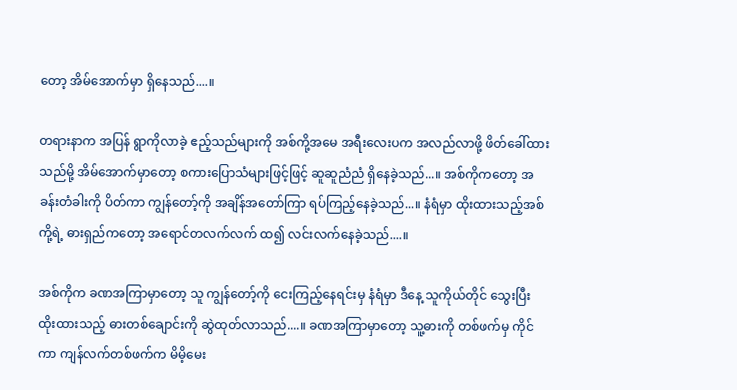တော့ အိမ်အောက်မှာ ရှိနေသည်....။

တရားနာက အပြန် ရွာကိုလာခဲ့ ဧည့်သည်များကို အစ်ကို့အမေ အရီးလေးပက အလည်လာဖို့ ဖိတ်ခေါ်ထားသည်မို့ အိမ်အောက်မှာတော့ စကားပြောသံများဖြင့်ဖြင့် ဆူဆူညံညံ ရှိနေခဲ့သည်...။ အစ်ကိုကတော့ အခန်းတံခါးကို ပိတ်ကာ ကျွန်တော့်ကို အချိန်အတော်ကြာ ရပ်ကြည့်နေခဲ့သည်...။ နံရံမှာ ထိုးထားသည့်အစ်ကို့ရဲ့ ဓားရှည်ကတော့ အရောင်တလက်လက် ထ၍ လင်းလက်နေခဲ့သည်....။

အစ်ကိုက ခဏအကြာမှာတော့ သူ ကျွန်တော့်ကို ငေးကြည့်နေရင်းမှ နံရံမှာ ဒီနေ့ သူကိုယ်တိုင် သွေးပြီး ထိုးထားသည့် ဓားတစ်ချောင်းကို ဆွဲထုတ်လာသည်....။ ခဏအကြာမှာတော့ သူ့ဓားကို တစ်ဖက်မှ ကိုင်ကာ ကျန်လက်တစ်ဖက်က မိမိ့မေး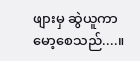ဖျားမှ ဆွဲယူကာ မော့စေသည်....။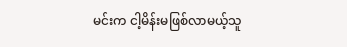မင်းက ငါ့မိန်းမဖြစ်လာမယ့်သူ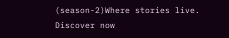(season-2)Where stories live. Discover now